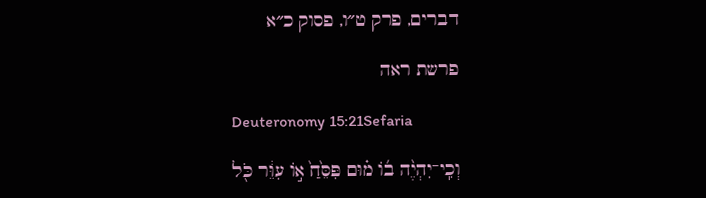דברים, פרק ט״ו, פסוק כ״א

פרשת ראה

Deuteronomy 15:21Sefaria

וְכִֽי־יִהְיֶ֨ה ב֜וֹ מ֗וּם פִּסֵּ֙חַ֙ א֣וֹ עִוֵּ֔ר כֹּ֖ל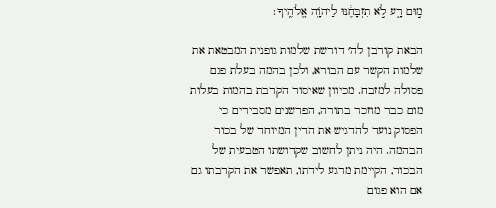מ֣וּם רָ֑ע לֹ֣א תִזְבָּחֶ֔נּוּ לַיהֹוָ֖ה אֱלֹהֶֽיךָ׃

הבאת קורבן לה׳ דורשת שלמות גופנית המבטאת את שלמות הקשר עם הבורא, ולכן בהמה בעלת פגם פסולה למזבח. מכיוון שאיסור הקרבת בהמות בעלות מום כבר מוזכר בתורה, הפרשנים מסבירים כי הפסוק נועד להדגיש את הדין המיוחד של בכור הבהמה. היה ניתן לחשוב שקדושתו הטבעית של הבכור, הקיימת מרגע לידתו, תאפשר את הקרבתו גם אם הוא פגום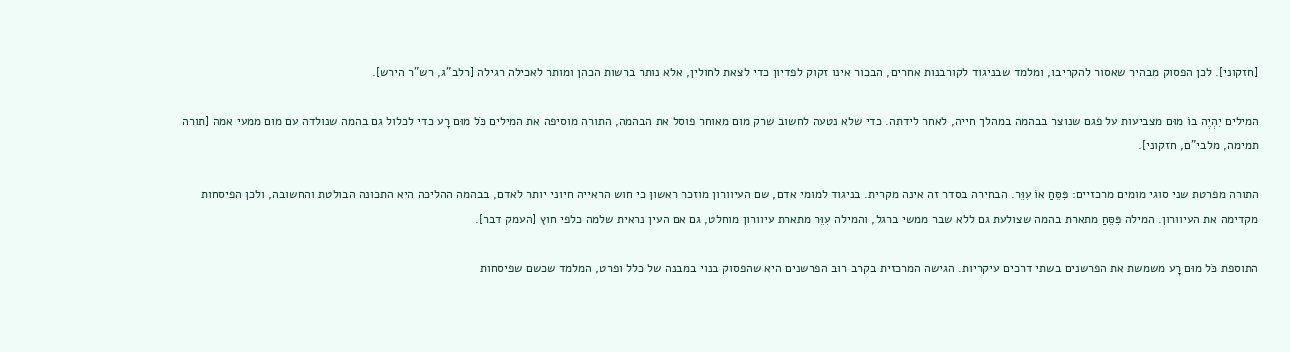[חזקוני]. לכן הפסוק מבהיר שאסור להקריבו, ומלמד שבניגוד לקורבנות אחרים, הבכור אינו זקוק לפדיון כדי לצאת לחולין, אלא נותר ברשות הכהן ומותר לאכילה רגילה [רלב"ג, רש"ר הירש].

המילים יִהְיֶה בוֹ מוּם מצביעות על פגם שנוצר בבהמה במהלך חייה, לאחר לידתה. כדי שלא נטעה לחשוב שרק מום מאוחר פוסל את הבהמה, התורה מוסיפה את המילים כֹּל מוּם רָע כדי לכלול גם בהמה שנולדה עם מום ממעי אמה [תורה תמימה, מלבי"ם, חזקוני].

התורה מפרטת שני סוגי מומים מרכזיים: פִּסֵּחַ אוֹ עִוֵּר. הבחירה בסדר זה אינה מקרית. בניגוד למומי אדם, שם העיוורון מוזכר ראשון כי חוש הראייה חיוני יותר לאדם, בבהמה ההליכה היא התכונה הבולטת והחשובה, ולכן הפיסחות מקדימה את העיוורון. המילה פִּסֵּחַ מתארת בהמה שצולעת גם ללא שבר ממשי ברגל, והמילה עִוֵּר מתארת עיוורון מוחלט, גם אם העין נראית שלמה כלפי חוץ [העמק דבר].

התוספת כֹּל מוּם רָע משמשת את הפרשנים בשתי דרכים עיקריות. הגישה המרכזית בקרב רוב הפרשנים היא שהפסוק בנוי במבנה של כלל ופרט, המלמד שכשם שפיסחות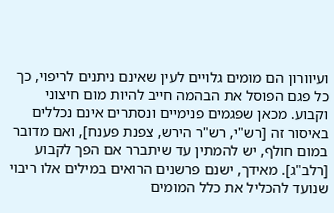ועיוורון הם מומים גלויים לעין שאינם ניתנים לריפוי, כך כל פגם הפוסל את הבהמה חייב להיות מום חיצוני וקבוע. מכאן שפגמים פנימיים ונסתרים אינם נכללים באיסור זה [רש"י, רש"ר הירש, צפנת פענח], ואם מדובר במום חולף, יש להמתין עד שיתברר אם הפך לקבוע [רלב"ג]. מאידך, ישנם פרשנים הרואים במילים אלו ריבוי שנועד להכליל את כלל המומים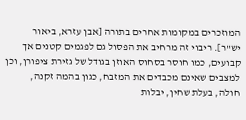המוזכרים במקומות אחרים בתורה [אבן עזרא, ביאור יש"ר]. ריבוי זה מרחיב את הפסול גם לפגמים קטנים אך קבועים, כמו חוסר בסחוס האוזן בגודל של גזירת ציפורן, וכן למצבים שאינם מכבדים את המזבח, כגון בהמה זקנה, חולה, בעלת שחין, יבלות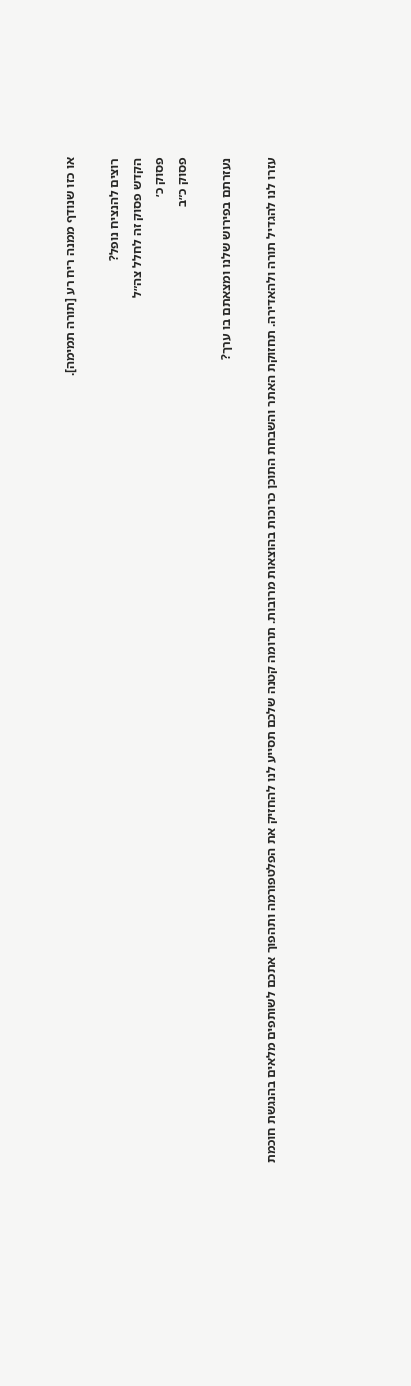או כזו שנודף ממנה ריח רע [תורה תמימה].

רוצים להנציח נופל?
הקדש פסוק זה לחלל צה״ל
פסוק כ׳
פסוק כ״ב

נעזרתם בפירוש שלנו ומצאתם בו ערך?

עזרו לנו להגדיל תורה ולהאדירה. תחזוקת האתר והשבחת התוכן כרוכות בהוצאות מרובות. תרומה קטנה שלכם תסייע לנו להחזיק את הפלטפורמה ותהפוך אתכם לשותפים מלאים בהנגשת חוכמת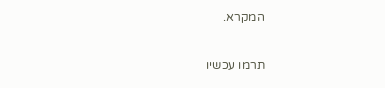המקרא.

תרמו עכשיו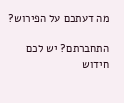מה דעתכם על הפירוש?

התחברתם? יש לכם חידוש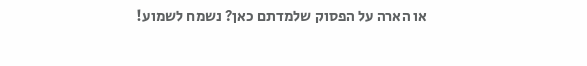או הארה על הפסוק שלמדתם כאן? נשמח לשמוע!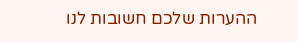ההערות שלכם חשובות לנו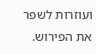ועוזרות לשפר את הפירוש.